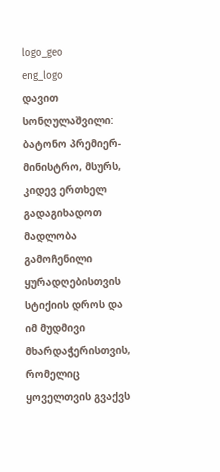logo_geo
eng_logo
დავით სონღულაშვილი: ბატონო პრემიერ-მინისტრო, მსურს, კიდევ ერთხელ გადაგიხადოთ მადლობა გამოჩენილი ყურადღებისთვის სტიქიის დროს და იმ მუდმივი მხარდაჭერისთვის, რომელიც ყოველთვის გვაქვს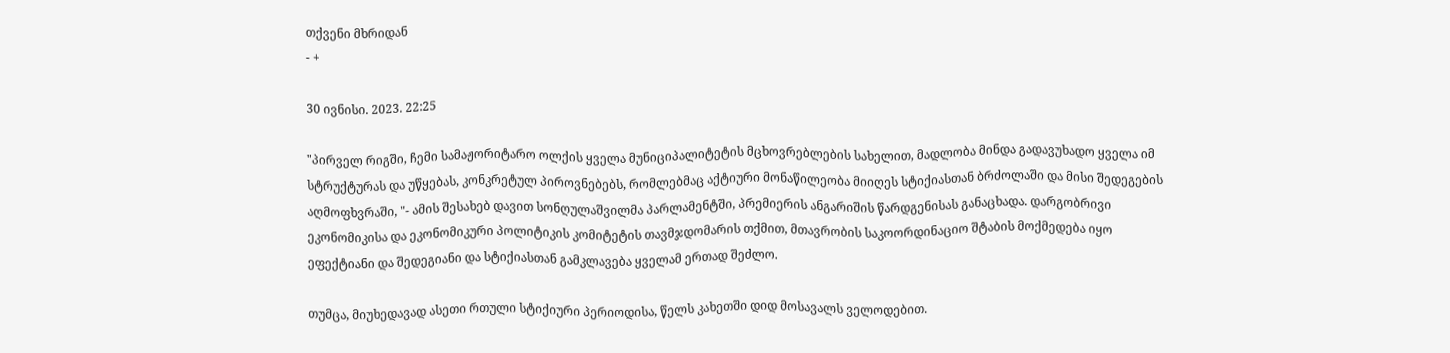თქვენი მხრიდან
- +

30 ივნისი. 2023. 22:25

"პირველ რიგში, ჩემი სამაჟორიტარო ოლქის ყველა მუნიციპალიტეტის მცხოვრებლების სახელით, მადლობა მინდა გადავუხადო ყველა იმ სტრუქტურას და უწყებას, კონკრეტულ პიროვნებებს, რომლებმაც აქტიური მონაწილეობა მიიღეს სტიქიასთან ბრძოლაში და მისი შედეგების აღმოფხვრაში, "- ამის შესახებ დავით სონღულაშვილმა პარლამენტში, პრემიერის ანგარიშის წარდგენისას განაცხადა. დარგობრივი ეკონომიკისა და ეკონომიკური პოლიტიკის კომიტეტის თავმჯდომარის თქმით, მთავრობის საკოორდინაციო შტაბის მოქმედება იყო ეფექტიანი და შედეგიანი და სტიქიასთან გამკლავება ყველამ ერთად შეძლო.

თუმცა, მიუხედავად ასეთი რთული სტიქიური პერიოდისა, წელს კახეთში დიდ მოსავალს ველოდებით.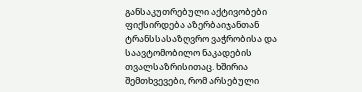განსაკუთრებული აქტივობები ფიქსირდება აზერბაიჯანთან ტრანსსასაზღვრო ვაჭრობისა და საავტომობილო ნაკადების თვალსაზრისითაც. ხშირია შემთხვევები, რომ არსებული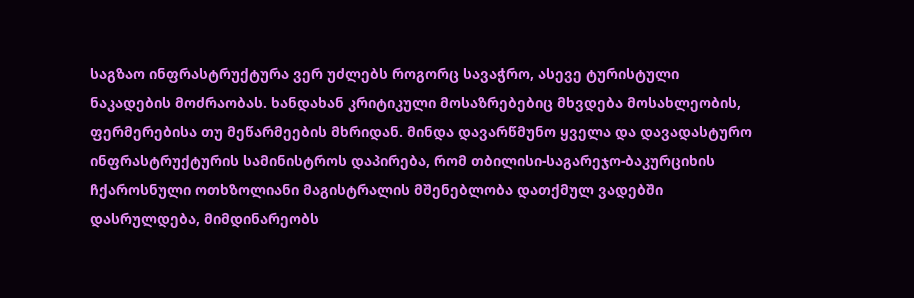საგზაო ინფრასტრუქტურა ვერ უძლებს როგორც სავაჭრო, ასევე ტურისტული ნაკადების მოძრაობას. ხანდახან კრიტიკული მოსაზრებებიც მხვდება მოსახლეობის, ფერმერებისა თუ მეწარმეების მხრიდან. მინდა დავარწმუნო ყველა და დავადასტურო ინფრასტრუქტურის სამინისტროს დაპირება, რომ თბილისი-საგარეჯო-ბაკურციხის ჩქაროსნული ოთხზოლიანი მაგისტრალის მშენებლობა დათქმულ ვადებში დასრულდება, მიმდინარეობს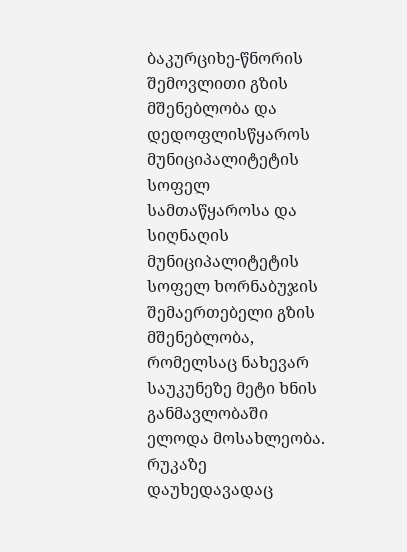ბაკურციხე-წნორის შემოვლითი გზის მშენებლობა და დედოფლისწყაროს მუნიციპალიტეტის სოფელ სამთაწყაროსა და სიღნაღის მუნიციპალიტეტის სოფელ ხორნაბუჯის შემაერთებელი გზის მშენებლობა, რომელსაც ნახევარ საუკუნეზე მეტი ხნის განმავლობაში ელოდა მოსახლეობა. რუკაზე დაუხედავადაც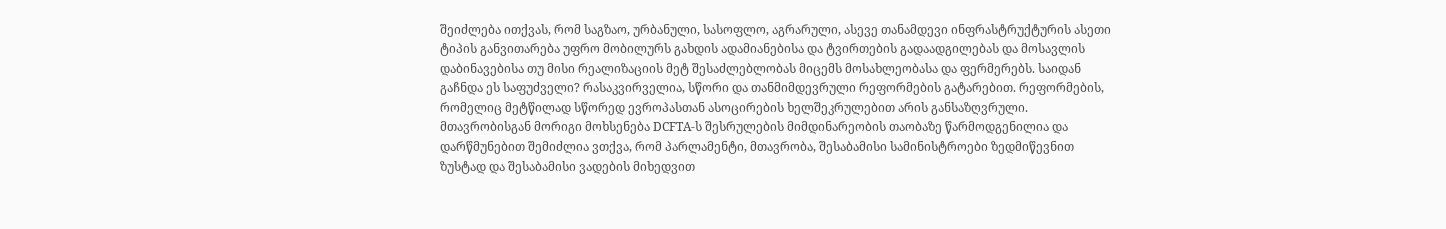შეიძლება ითქვას, რომ საგზაო, ურბანული, სასოფლო, აგრარული, ასევე თანამდევი ინფრასტრუქტურის ასეთი ტიპის განვითარება უფრო მობილურს გახდის ადამიანებისა და ტვირთების გადაადგილებას და მოსავლის დაბინავებისა თუ მისი რეალიზაციის მეტ შესაძლებლობას მიცემს მოსახლეობასა და ფერმერებს. საიდან გაჩნდა ეს საფუძველი? რასაკვირველია, სწორი და თანმიმდევრული რეფორმების გატარებით. რეფორმების, რომელიც მეტწილად სწორედ ევროპასთან ასოცირების ხელშეკრულებით არის განსაზღვრული. მთავრობისგან მორიგი მოხსენება DCFTA-ს შესრულების მიმდინარეობის თაობაზე წარმოდგენილია და დარწმუნებით შემიძლია ვთქვა, რომ პარლამენტი, მთავრობა, შესაბამისი სამინისტროები ზედმიწევნით ზუსტად და შესაბამისი ვადების მიხედვით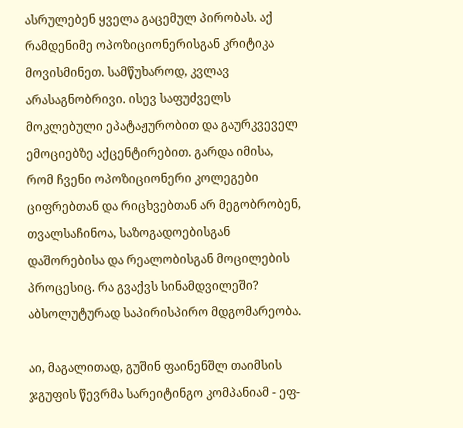ასრულებენ ყველა გაცემულ პირობას. აქ რამდენიმე ოპოზიციონერისგან კრიტიკა მოვისმინეთ. სამწუხაროდ, კვლავ არასაგნობრივი. ისევ საფუძველს მოკლებული ეპატაჟურობით და გაურკვეველ ემოციებზე აქცენტირებით. გარდა იმისა, რომ ჩვენი ოპოზიციონერი კოლეგები ციფრებთან და რიცხვებთან არ მეგობრობენ, თვალსაჩინოა, საზოგადოებისგან დაშორებისა და რეალობისგან მოცილების პროცესიც. რა გვაქვს სინამდვილეში? აბსოლუტურად საპირისპირო მდგომარეობა.

აი, მაგალითად, გუშინ ფაინენშლ თაიმსის ჯგუფის წევრმა სარეიტინგო კომპანიამ - ეფ-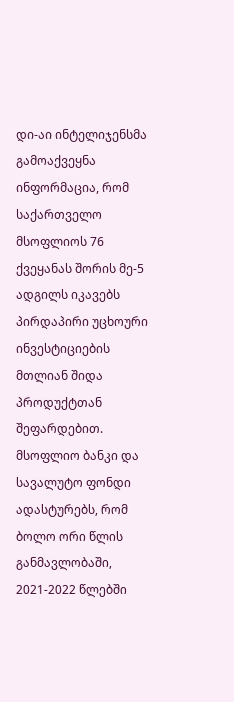დი-აი ინტელიჯენსმა გამოაქვეყნა ინფორმაცია, რომ საქართველო მსოფლიოს 76 ქვეყანას შორის მე-5 ადგილს იკავებს პირდაპირი უცხოური ინვესტიციების მთლიან შიდა პროდუქტთან შეფარდებით. მსოფლიო ბანკი და სავალუტო ფონდი ადასტურებს, რომ ბოლო ორი წლის განმავლობაში, 2021-2022 წლებში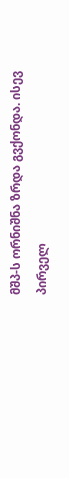მშპ-ს ორნიშნა ზრდა გვქონდა. ისევ პირველ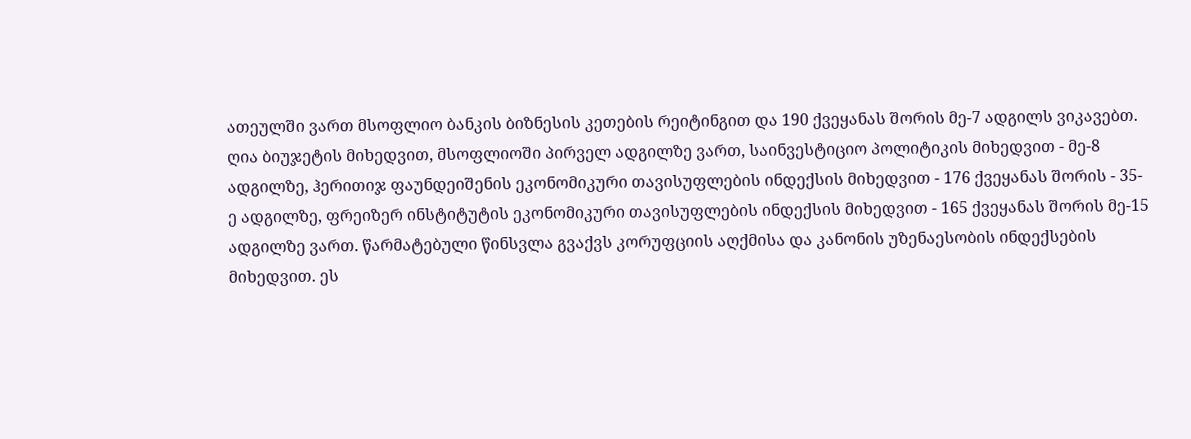ათეულში ვართ მსოფლიო ბანკის ბიზნესის კეთების რეიტინგით და 190 ქვეყანას შორის მე-7 ადგილს ვიკავებთ. ღია ბიუჯეტის მიხედვით, მსოფლიოში პირველ ადგილზე ვართ, საინვესტიციო პოლიტიკის მიხედვით - მე-8 ადგილზე, ჰერითიჯ ფაუნდეიშენის ეკონომიკური თავისუფლების ინდექსის მიხედვით - 176 ქვეყანას შორის - 35-ე ადგილზე, ფრეიზერ ინსტიტუტის ეკონომიკური თავისუფლების ინდექსის მიხედვით - 165 ქვეყანას შორის მე-15 ადგილზე ვართ. წარმატებული წინსვლა გვაქვს კორუფციის აღქმისა და კანონის უზენაესობის ინდექსების მიხედვით. ეს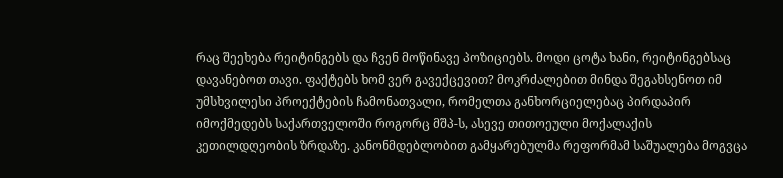რაც შეეხება რეიტინგებს და ჩვენ მოწინავე პოზიციებს. მოდი ცოტა ხანი, რეიტინგებსაც დავანებოთ თავი. ფაქტებს ხომ ვერ გავექცევით? მოკრძალებით მინდა შეგახსენოთ იმ უმსხვილესი პროექტების ჩამონათვალი, რომელთა განხორციელებაც პირდაპირ იმოქმედებს საქართველოში როგორც მშპ-ს, ასევე თითოეული მოქალაქის კეთილდღეობის ზრდაზე. კანონმდებლობით გამყარებულმა რეფორმამ საშუალება მოგვცა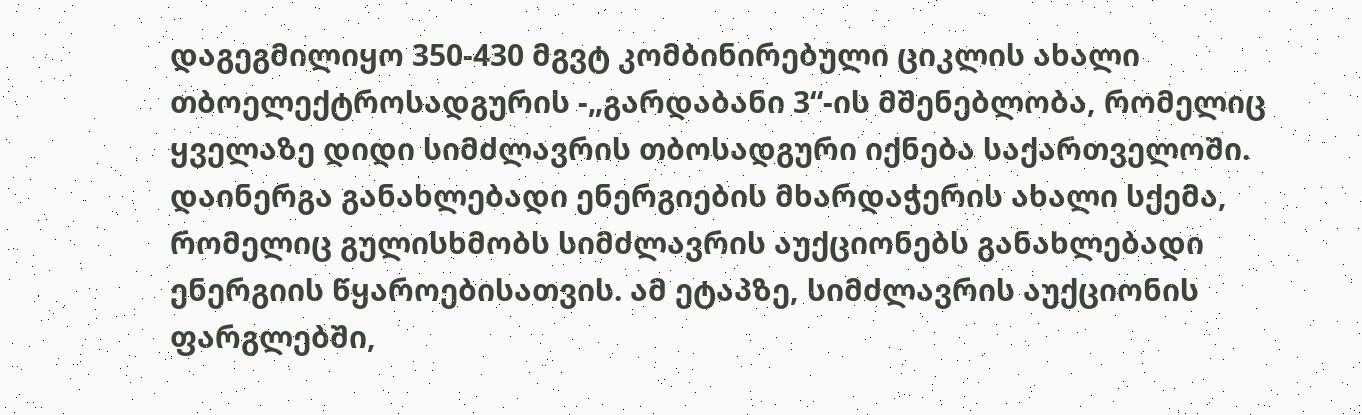დაგეგმილიყო 350-430 მგვტ კომბინირებული ციკლის ახალი თბოელექტროსადგურის -„გარდაბანი 3“-ის მშენებლობა, რომელიც ყველაზე დიდი სიმძლავრის თბოსადგური იქნება საქართველოში. დაინერგა განახლებადი ენერგიების მხარდაჭერის ახალი სქემა, რომელიც გულისხმობს სიმძლავრის აუქციონებს განახლებადი ენერგიის წყაროებისათვის. ამ ეტაპზე, სიმძლავრის აუქციონის ფარგლებში,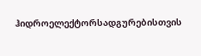ჰიდროელექტორსადგურებისთვის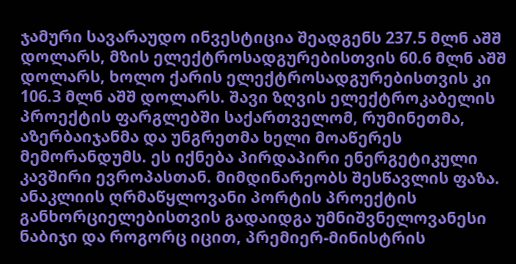ჯამური სავარაუდო ინვესტიცია შეადგენს 237.5 მლნ აშშ დოლარს, მზის ელექტროსადგურებისთვის 60.6 მლნ აშშ დოლარს, ხოლო ქარის ელექტროსადგურებისთვის კი 106.3 მლნ აშშ დოლარს. შავი ზღვის ელექტროკაბელის პროექტის ფარგლებში საქართველომ, რუმინეთმა, აზერბაიჯანმა და უნგრეთმა ხელი მოაწერეს მემორანდუმს. ეს იქნება პირდაპირი ენერგეტიკული კავშირი ევროპასთან. მიმდინარეობს შესწავლის ფაზა. ანაკლიის ღრმაწყლოვანი პორტის პროექტის განხორციელებისთვის გადაიდგა უმნიშვნელოვანესი ნაბიჯი და როგორც იცით, პრემიერ-მინისტრის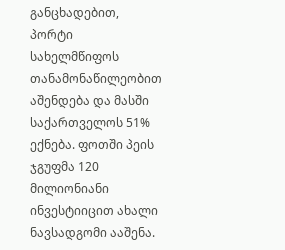განცხადებით, პორტი სახელმწიფოს თანამონაწილეობით აშენდება და მასში საქართველოს 51% ექნება. ფოთში პეის ჯგუფმა 120 მილიონიანი ინვესტიიცით ახალი ნავსადგომი ააშენა.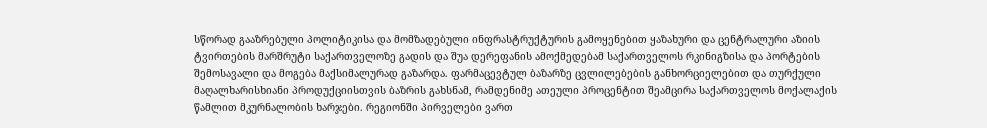სწორად გააზრებული პოლიტიკისა და მომზადებული ინფრასტრუქტურის გამოყენებით ყაზახური და ცენტრალური აზიის ტვირთების მარშრუტი საქართველოზე გადის და შუა დერეფანის ამოქმედებამ საქართველოს რკინიგზისა და პორტების შემოსავალი და მოგება მაქსიმალურად გაზარდა. ფარმაცევტულ ბაზარზე ცვლილებების განხორციელებით და თურქული მაღალხარისხიანი პროდუქციისთვის ბაზრის გახსნამ, რამდენიმე ათეული პროცენტით შეამცირა საქართველოს მოქალაქის წამლით მკურნალობის ხარჯები. რეგიონში პირველები ვართ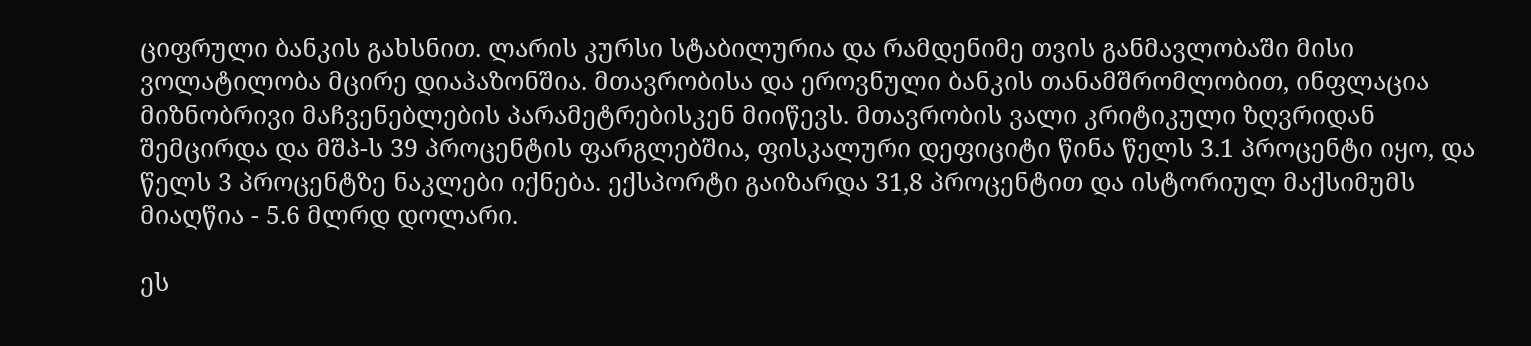ციფრული ბანკის გახსნით. ლარის კურსი სტაბილურია და რამდენიმე თვის განმავლობაში მისი ვოლატილობა მცირე დიაპაზონშია. მთავრობისა და ეროვნული ბანკის თანამშრომლობით, ინფლაცია მიზნობრივი მაჩვენებლების პარამეტრებისკენ მიიწევს. მთავრობის ვალი კრიტიკული ზღვრიდან შემცირდა და მშპ-ს 39 პროცენტის ფარგლებშია, ფისკალური დეფიციტი წინა წელს 3.1 პროცენტი იყო, და წელს 3 პროცენტზე ნაკლები იქნება. ექსპორტი გაიზარდა 31,8 პროცენტით და ისტორიულ მაქსიმუმს მიაღწია - 5.6 მლრდ დოლარი.

ეს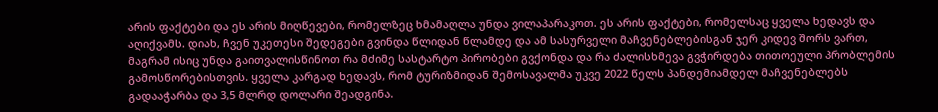არის ფაქტები და ეს არის მიღწევები, რომელზეც ხმამაღლა უნდა ვილაპარაკოთ. ეს არის ფაქტები, რომელსაც ყველა ხედავს და აღიქვამს. დიახ, ჩვენ უკეთესი შედეგები გვინდა წლიდან წლამდე და ამ სასურველი მაჩვენებლებისგან ჯერ კიდევ შორს ვართ, მაგრამ ისიც უნდა გაითვალისწინოთ რა მძიმე სასტარტო პირობები გვქონდა და რა ძალისხმევა გვჭირდება თითოეული პრობლემის გამოსწორებისთვის. ყველა კარგად ხედავს, რომ ტურიზმიდან შემოსავალმა უკვე 2022 წელს პანდემიამდელ მაჩვენებლებს გადააჭარბა და 3,5 მლრდ დოლარი შეადგინა.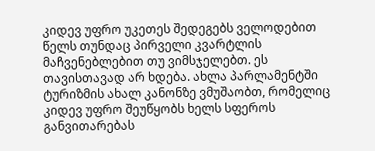კიდევ უფრო უკეთეს შედეგებს ველოდებით წელს თუნდაც პირველი კვარტლის მაჩვენებლებით თუ ვიმსჯელებთ. ეს თავისთავად არ ხდება. ახლა პარლამენტში ტურიზმის ახალ კანონზე ვმუშაობთ, რომელიც კიდევ უფრო შეუწყობს ხელს სფეროს განვითარებას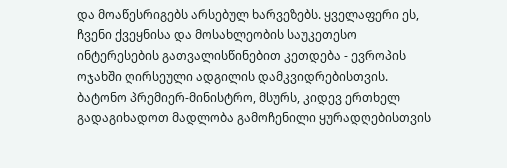და მოაწესრიგებს არსებულ ხარვეზებს. ყველაფერი ეს, ჩვენი ქვეყნისა და მოსახლეობის საუკეთესო ინტერესების გათვალისწინებით კეთდება - ევროპის ოჯახში ღირსეული ადგილის დამკვიდრებისთვის. ბატონო პრემიერ-მინისტრო, მსურს, კიდევ ერთხელ გადაგიხადოთ მადლობა გამოჩენილი ყურადღებისთვის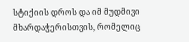სტიქიის დროს და იმ მუდმივი მხარდაჭერისთვის, რომელიც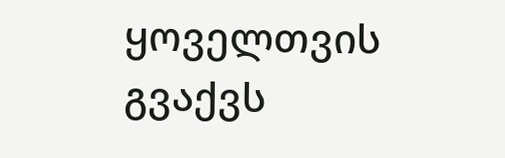ყოველთვის გვაქვს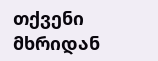თქვენი მხრიდან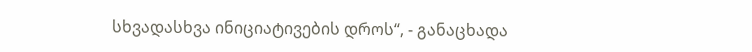სხვადასხვა ინიციატივების დროს“, - განაცხადა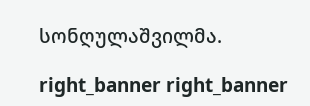სონღულაშვილმა.

right_banner right_banner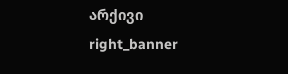არქივი
right_banner